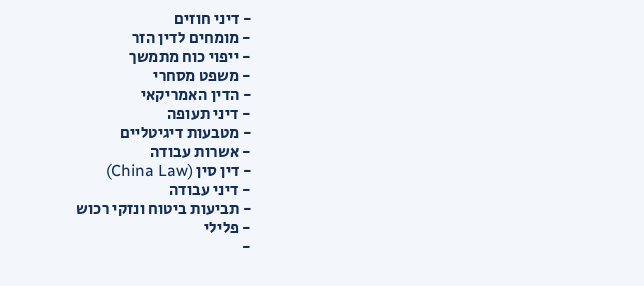- דיני חוזים
- מומחים לדין הזר
- ייפוי כוח מתמשך
- משפט מסחרי
- הדין האמריקאי
- דיני תעופה
- מטבעות דיגיטליים
- אשרות עבודה
- דין סין (China Law)
- דיני עבודה
- תביעות ביטוח ונזקי רכוש
- פלילי
-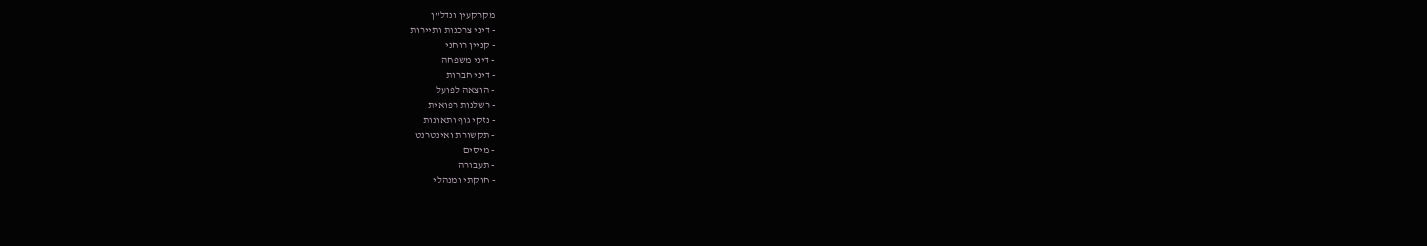מקרקעין ונדל"ן
- דיני צרכנות ותיירות
- קניין רוחני
- דיני משפחה
- דיני חברות
- הוצאה לפועל
- רשלנות רפואית
- נזקי גוף ותאונות
- תקשורת ואינטרנט
- מיסים
- תעבורה
- חוקתי ומנהלי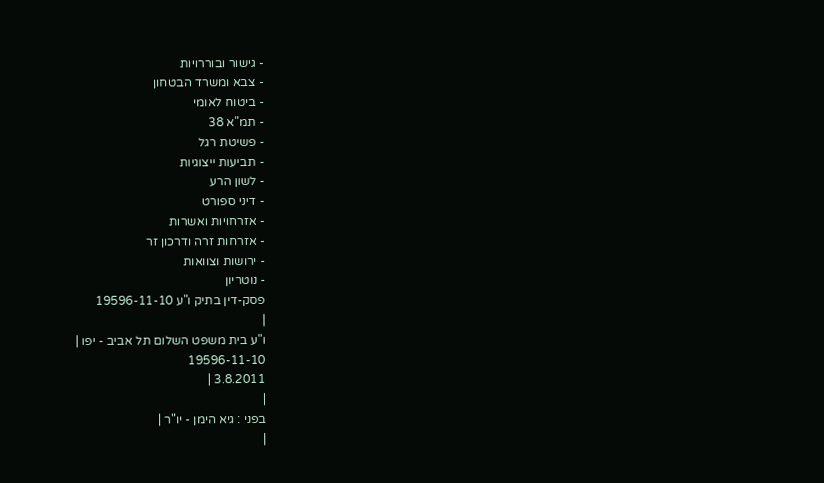- גישור ובוררויות
- צבא ומשרד הבטחון
- ביטוח לאומי
- תמ"א 38
- פשיטת רגל
- תביעות ייצוגיות
- לשון הרע
- דיני ספורט
- אזרחויות ואשרות
- אזרחות זרה ודרכון זר
- ירושות וצוואות
- נוטריון
פסק-דין בתיק ו"ע 19596-11-10
|
ו"ע בית משפט השלום תל אביב - יפו |
19596-11-10
3.8.2011 |
|
בפני : גיא הימן - יו"ר |
|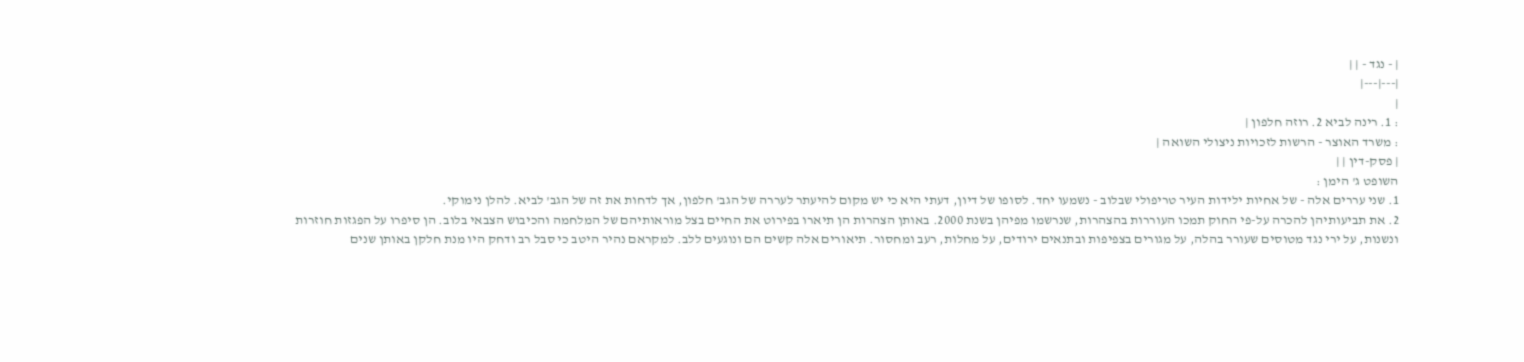| - נגד - | |
|---|---|
|
: 1. רינה לביא 2. רוזה חלפון |
: משרד האוצר - הרשות לזכויות ניצולי השואה |
| פסק-דין | |
השופט ג' הימן :
1. שני עררים אלה - של אחיות ילידות העיר טריפולי שבלוב - נשמעו יחד. לסופו של דיון, דעתי היא כי יש מקום להיעתר לעררה של הגב' חלפון, אך לדחות את זה של הגב' לביא. להלן נימוקי.
2. את תביעותיהן להכרה על-פי החוק תמכו העוררות בהצהרות, שנרשמו מפיהן בשנת 2000. באותן הצהרות הן תיארו בפירוט את החיים בצל מוראותיהם של המלחמה והכיבוש הצבאי בלוב. הן סיפרו על הפגזות חוזרות ונשנות, על ירי נגד מטוסים שעורר בהלה, על מגורים בצפיפות ובתנאים ירודים, על מחלות, רעב ומחסור. תיאורים אלה קשים הם ונוגעים ללב. למקראם נהיר היטב כי סבל רב ודחק היו מנת חלקן באותן שנים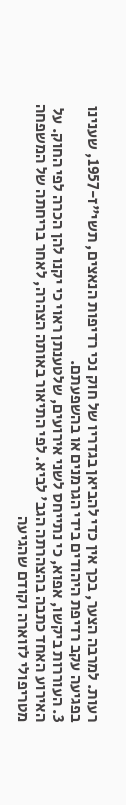רעות. למרבה הצער, בכך אין כדי להביאן בגדריו של חוק נכי רדיפות הנאצים, תשי"ז-1957, שענינו בפגיעה עקב רדיפת היהודים בידי הגרמנים או בהשפעתם.
3. העוררות ביקשו, אפוא, כי נתייחס לשני אירועים, שלטענתן ראוי כי יקנו להן הכרה לפי החוק. על האירוע האחד כתבה בהצהרתה הגב' לביא. לפי התיאור באותה הצהרה, לאחר בריחתה של המשפחה מטריפולי לזוארה וקודם שהגיעה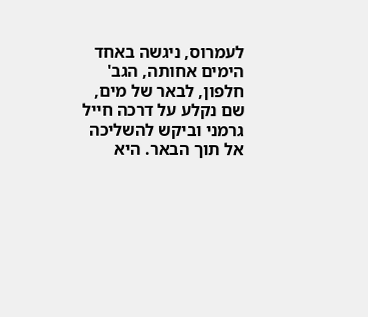לעמרוס, ניגשה באחד הימים אחותה, הגב' חלפון, לבאר של מים, שם נקלע על דרכה חייל גרמני וביקש להשליכה אל תוך הבאר. היא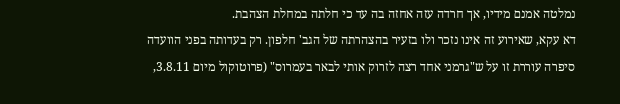נמלטה אמנם מידיו, אך חרדה עזה אחזה בה עד כי חלתה במחלת הצהבת.
דא עקא, שאירוע זה אינו נזכר ולו בזעיר בהצהרתה של הגב' חלפון. רק בעדותה בפני הוועדה סיפרה עוררת זו על ש"גרמני אחד רצה לזרוק אותי לבאר בעמרוס" (פרוטוקול מיום 3.8.11,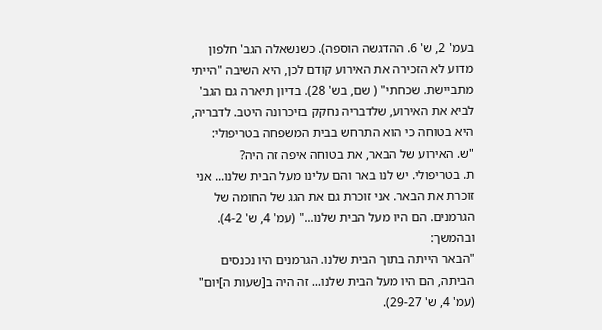בעמ' 2, ש' 6. ההדגשה הוספה). כשנשאלה הגב' חלפון מדוע לא הזכירה את האירוע קודם לכן, היא השיבה "הייתי מתביישת. שכחתי" ( שם, בש' 28). בדיון תיארה גם הגב' לביא את האירוע, שלדבריה נחקק בזיכרונה היטב. לדבריה, היא בטוחה כי הוא התרחש בבית המשפחה בטריפולי:
"ש. האירוע של הבאר, את בטוחה איפה זה היה?
ת. בטריפולי. יש לנו באר והם עלינו מעל הבית שלנו... אני זוכרת את הבאר. אני זוכרת גם את הגג של החומה של הגרמנים. הם היו מעל הבית שלנו..." (עמ' 4, ש' 4-2).
ובהמשך:
"הבאר הייתה בתוך הבית שלנו. הגרמנים היו נכנסים הביתה, הם היו מעל הבית שלנו... זה היה ב[שעות ה]יום" (עמ' 4, ש' 29-27).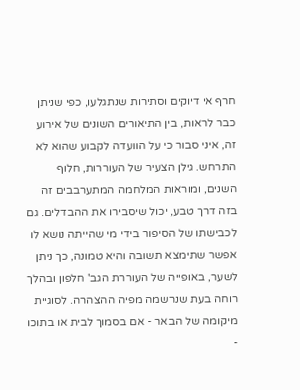חרף אי דיוקים וסתירות שנתגלעו, כפי שניתן כבר לראות, בין התיאורים השונים של אירוע זה, איני סבור כי על הוועדה לקבוע שהוא לא התרחש. גילן הצעיר של העוררות, חלוף השנים, ומוראות המלחמה המתערבבים זה בזה דרך טבע, יכול שיסבירו את ההבדלים. גם לכבישתו של הסיפור בידי מי שהייתה נושא לו אפשר שתימצא תשובה והיא טמונה, כך ניתן לשער, באופייה של העוררת הגב' חלפון ובהלך רוחה בעת שנרשמה מפיה ההצהרה. לסוגיית מיקומה של הבאר - אם בסמוך לבית או בתוכו -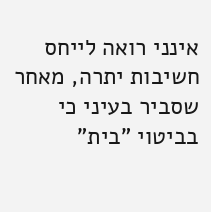אינני רואה לייחס חשיבות יתרה, מאחר שסביר בעיני כי בביטוי "בית"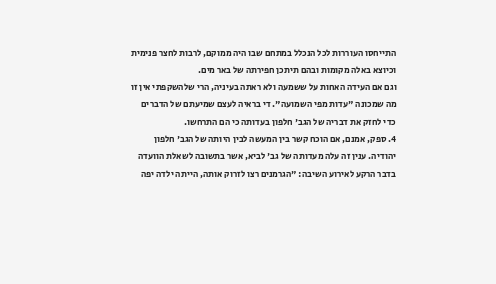התייחסו העוררות לכל הנכלל במתחם שבו היה ממוקם, לרבות לחצר פנימית וכיוצא באלה מקומות ובהם תיתכן חפירתה של באר מים.
וגם אם העידה האחות על ששמעה ולא ראתה בעיניה, הרי שלהשקפתי אין זו מה שמכונה "עדות מפי השמועה". די בראיה לעצם שמיעתם של הדברים כדי לחזק את דבריה של הגב' חלפון בעדותה כי הם התרחשו.
4. ספק, אמנם, אם הוכח קשר בין המעשה לבין היותה של הגב' חלפון יהודיה. ענין זה עלה מעדותה של גב' לביא, אשר בתשובה לשאלת הוועדה בדבר הרקע לאירוע השיבה: "הגרמנים רצו לזרוק אותה, הייתה ילדה יפה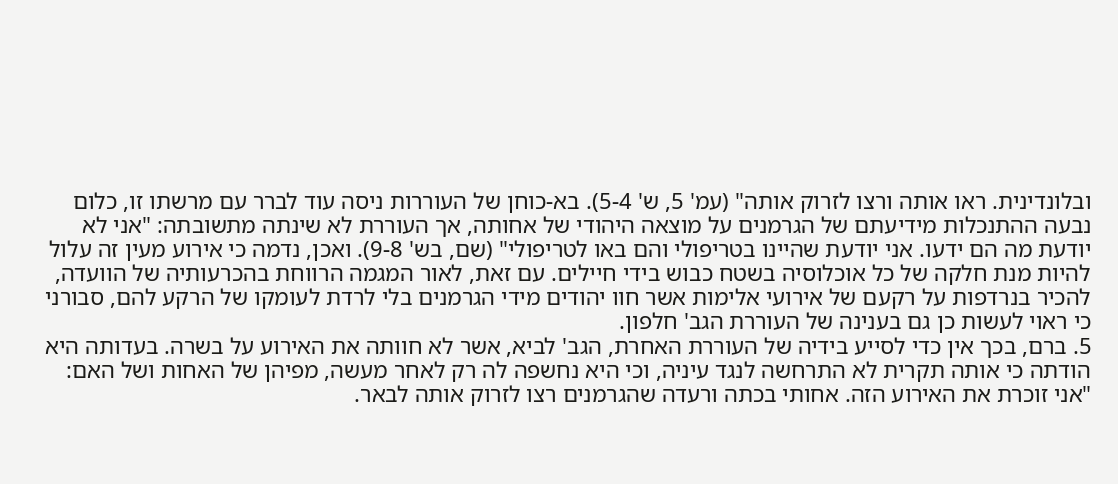ובלונדינית. ראו אותה ורצו לזרוק אותה" (עמ' 5, ש' 5-4). בא-כוחן של העוררות ניסה עוד לברר עם מרשתו זו, כלום נבעה ההתנכלות מידיעתם של הגרמנים על מוצאה היהודי של אחותה, אך העוררת לא שינתה מתשובתה: "אני לא יודעת מה הם ידעו. אני יודעת שהיינו בטריפולי והם באו לטריפולי" (שם, בש' 9-8). ואכן, נדמה כי אירוע מעין זה עלול להיות מנת חלקה של כל אוכלוסיה בשטח כבוש בידי חיילים. עם זאת, לאור המגמה הרווחת בהכרעותיה של הוועדה, להכיר בנרדפות על רקעם של אירועי אלימות אשר חוו יהודים מידי הגרמנים בלי לרדת לעומקו של הרקע להם, סבורני כי ראוי לעשות כן גם בענינה של העוררת הגב' חלפון.
5. ברם, בכך אין כדי לסייע בידיה של העוררת האחרת, הגב' לביא, אשר לא חוותה את האירוע על בשרה. בעדותה היא הודתה כי אותה תקרית לא התרחשה לנגד עיניה, וכי היא נחשפה לה רק לאחר מעשה, מפיהן של האחות ושל האם:
"אני זוכרת את האירוע הזה. אחותי בכתה ורעדה שהגרמנים רצו לזרוק אותה לבאר.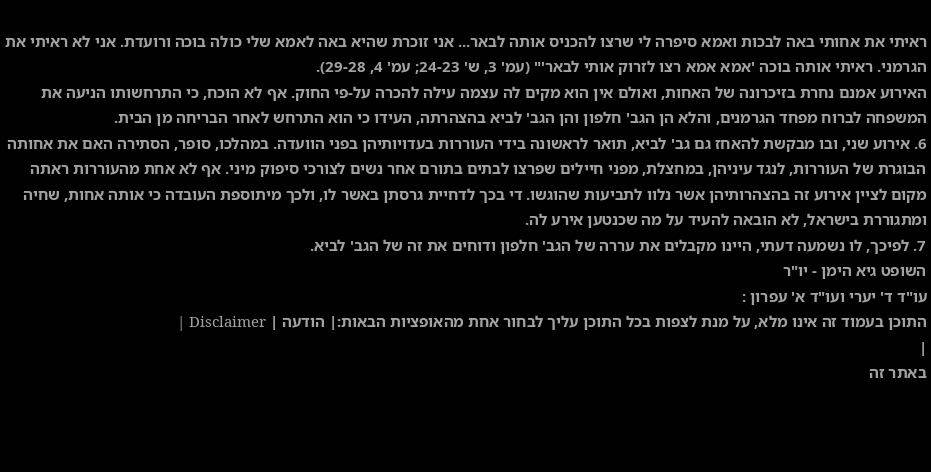ראיתי את אחותי באה לבכות ואמא סיפרה לי שרצו להכניס אותה לבאר... אני זוכרת שהיא באה לאמא שלי כולה בוכה ורועדת. אני לא ראיתי את הגרמני. ראיתי אותה בוכה 'אמא אמא רצו לזרוק אותי לבאר'" (עמ' 3, ש' 24-23; עמ' 4, 29-28).
האירוע אמנם נחרת בזיכרונה של האחות, ואולם אין הוא מקים לה עצמה עילה להכרה על-פי החוק. אף לא הוכח, כי התרחשותו הניעה את המשפחה לברוח מפחד הגרמנים, והלא הן הגב' חלפון והן הגב' לביא בהצהרתה, העידו כי הוא התרחש לאחר הבריחה מן הבית.
6. אירוע שני, ובו מבקשת להאחז גם גב' לביא, תואר לראשונה בידי העוררות בעדויותיהן בפני הוועדה. במהלכו, סופר, הסתירה האם את אחותה הבוגרת של העוררות, לנגד עיניהן, במחצלת, מפני חיילים שפרצו לבתים בתורם אחר נשים לצורכי סיפוק מיני. אף לא אחת מהעוררות ראתה מקום לציין אירוע זה בהצהרותיהן אשר נלוו לתביעות שהוגשו. די בכך לדחיית גרסתן באשר לו, ולכך מיתוספת העובדה כי אותה אחות, שחיה ומתגוררת בישראל, לא הובאה להעיד על מה שכנטען אירע לה.
7. לפיכך, לו נשמעה דעתי, היינו מקבלים את עררה של הגב' חלפון ודוחים את זה של הגב' לביא.
השופט גיא הימן - יו"ר
עו"ד ד' יערי ועו"ד א' עפרון :
התוכן בעמוד זה אינו מלא, על מנת לצפות בכל התוכן עליך לבחור אחת מהאופציות הבאות:| הודעה | Disclaimer |
|
באתר זה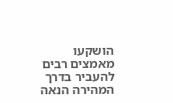הושקעו מאמצים רבים להעביר בדרך המהירה הנאה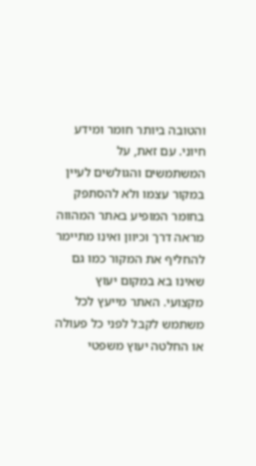והטובה ביותר חומר ומידע חיוני. עם זאת, על המשתמשים והגולשים לעיין במקור עצמו ולא להסתפק בחומר המופיע באתר המהווה מראה דרך וכיוון ואינו מתיימר להחליף את המקור כמו גם שאינו בא במקום יעוץ מקצועי. האתר מייעץ לכל משתמש לקבל לפני כל פעולה או החלטה יעוץ משפטי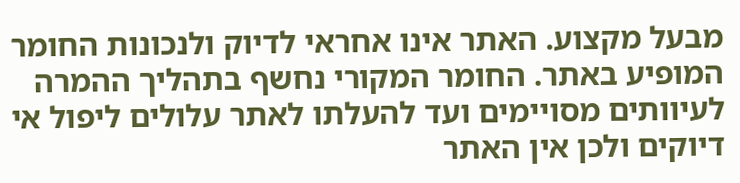מבעל מקצוע. האתר אינו אחראי לדיוק ולנכונות החומר המופיע באתר. החומר המקורי נחשף בתהליך ההמרה לעיוותים מסויימים ועד להעלתו לאתר עלולים ליפול אי דיוקים ולכן אין האתר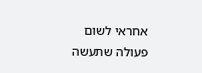אחראי לשום פעולה שתעשה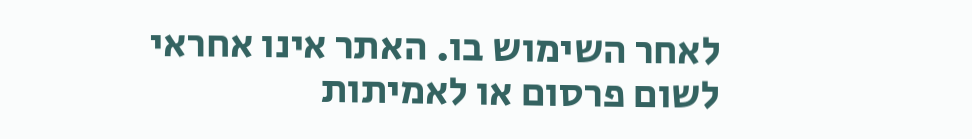לאחר השימוש בו. האתר אינו אחראי לשום פרסום או לאמיתות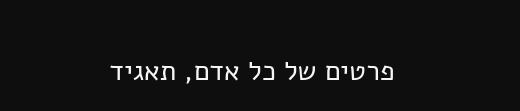פרטים של כל אדם, תאגיד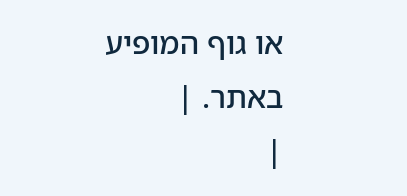או גוף המופיע באתר. |
|